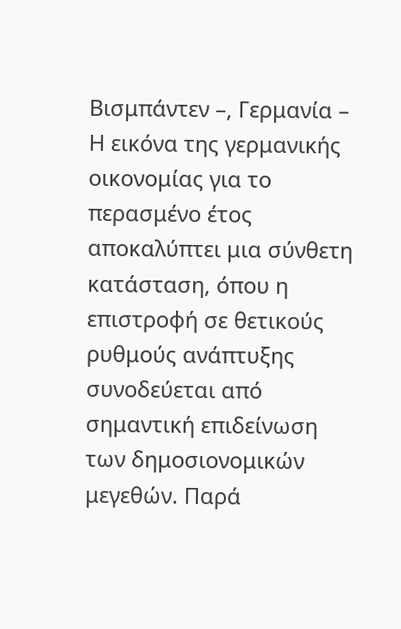Βισμπάντεν –, Γερμανία – Η εικόνα της γερμανικής οικονομίας για το περασμένο έτος αποκαλύπτει μια σύνθετη κατάσταση, όπου η επιστροφή σε θετικούς ρυθμούς ανάπτυξης συνοδεύεται από σημαντική επιδείνωση των δημοσιονομικών μεγεθών. Παρά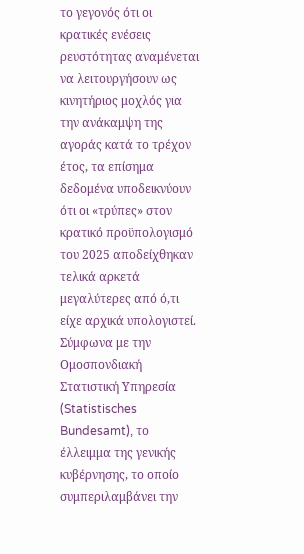το γεγονός ότι οι κρατικές ενέσεις ρευστότητας αναμένεται να λειτουργήσουν ως κινητήριος μοχλός για την ανάκαμψη της αγοράς κατά το τρέχον έτος, τα επίσημα δεδομένα υποδεικνύουν ότι οι «τρύπες» στον κρατικό προϋπολογισμό του 2025 αποδείχθηκαν τελικά αρκετά μεγαλύτερες από ό,τι είχε αρχικά υπολογιστεί.
Σύμφωνα με την Ομοσπονδιακή Στατιστική Υπηρεσία (Statistisches Bundesamt), το έλλειμμα της γενικής κυβέρνησης, το οποίο συμπεριλαμβάνει την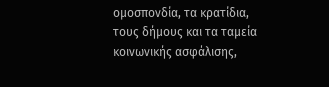ομοσπονδία, τα κρατίδια, τους δήμους και τα ταμεία κοινωνικής ασφάλισης,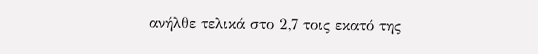ανήλθε τελικά στο 2,7 τοις εκατό της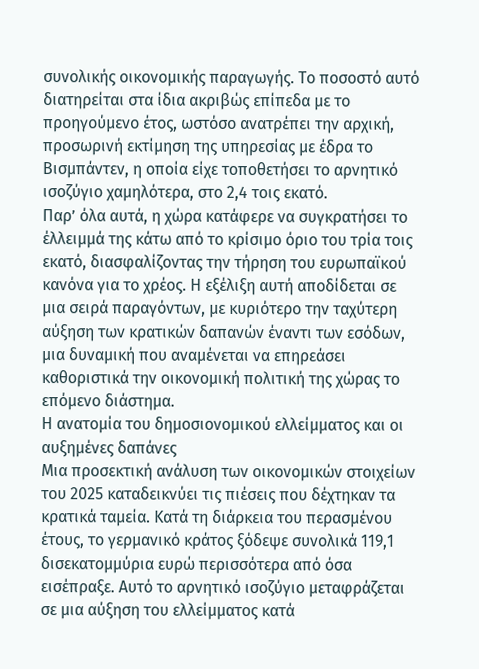συνολικής οικονομικής παραγωγής. Το ποσοστό αυτό διατηρείται στα ίδια ακριβώς επίπεδα με το προηγούμενο έτος, ωστόσο ανατρέπει την αρχική, προσωρινή εκτίμηση της υπηρεσίας με έδρα το Βισμπάντεν, η οποία είχε τοποθετήσει το αρνητικό ισοζύγιο χαμηλότερα, στο 2,4 τοις εκατό.
Παρ’ όλα αυτά, η χώρα κατάφερε να συγκρατήσει το έλλειμμά της κάτω από το κρίσιμο όριο του τρία τοις εκατό, διασφαλίζοντας την τήρηση του ευρωπαϊκού κανόνα για το χρέος. Η εξέλιξη αυτή αποδίδεται σε μια σειρά παραγόντων, με κυριότερο την ταχύτερη αύξηση των κρατικών δαπανών έναντι των εσόδων, μια δυναμική που αναμένεται να επηρεάσει καθοριστικά την οικονομική πολιτική της χώρας το επόμενο διάστημα.
Η ανατομία του δημοσιονομικού ελλείμματος και οι αυξημένες δαπάνες
Μια προσεκτική ανάλυση των οικονομικών στοιχείων του 2025 καταδεικνύει τις πιέσεις που δέχτηκαν τα κρατικά ταμεία. Κατά τη διάρκεια του περασμένου έτους, το γερμανικό κράτος ξόδεψε συνολικά 119,1 δισεκατομμύρια ευρώ περισσότερα από όσα εισέπραξε. Αυτό το αρνητικό ισοζύγιο μεταφράζεται σε μια αύξηση του ελλείμματος κατά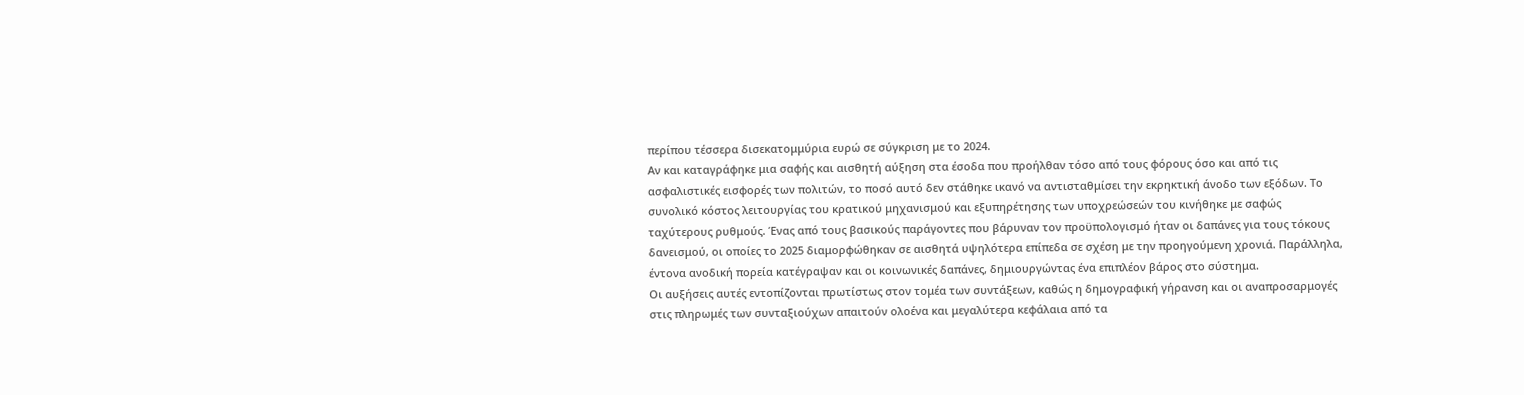περίπου τέσσερα δισεκατομμύρια ευρώ σε σύγκριση με το 2024.
Αν και καταγράφηκε μια σαφής και αισθητή αύξηση στα έσοδα που προήλθαν τόσο από τους φόρους όσο και από τις ασφαλιστικές εισφορές των πολιτών, το ποσό αυτό δεν στάθηκε ικανό να αντισταθμίσει την εκρηκτική άνοδο των εξόδων. Το συνολικό κόστος λειτουργίας του κρατικού μηχανισμού και εξυπηρέτησης των υποχρεώσεών του κινήθηκε με σαφώς ταχύτερους ρυθμούς. Ένας από τους βασικούς παράγοντες που βάρυναν τον προϋπολογισμό ήταν οι δαπάνες για τους τόκους δανεισμού, οι οποίες το 2025 διαμορφώθηκαν σε αισθητά υψηλότερα επίπεδα σε σχέση με την προηγούμενη χρονιά. Παράλληλα, έντονα ανοδική πορεία κατέγραψαν και οι κοινωνικές δαπάνες, δημιουργώντας ένα επιπλέον βάρος στο σύστημα.
Οι αυξήσεις αυτές εντοπίζονται πρωτίστως στον τομέα των συντάξεων, καθώς η δημογραφική γήρανση και οι αναπροσαρμογές στις πληρωμές των συνταξιούχων απαιτούν ολοένα και μεγαλύτερα κεφάλαια από τα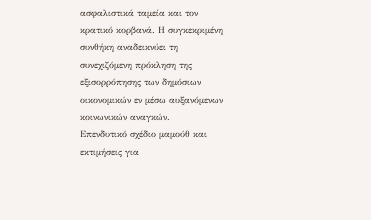ασφαλιστικά ταμεία και τον κρατικό κορβανά. Η συγκεκριμένη συνθήκη αναδεικνύει τη συνεχιζόμενη πρόκληση της εξισορρόπησης των δημόσιων οικονομικών εν μέσω αυξανόμενων κοινωνικών αναγκών.
Επενδυτικό σχέδιο μαμούθ και εκτιμήσεις για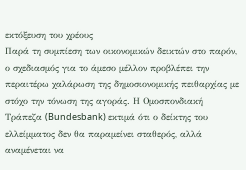εκτόξευση του χρέους
Παρά τη συμπίεση των οικονομικών δεικτών στο παρόν, ο σχεδιασμός για το άμεσο μέλλον προβλέπει την περαιτέρω χαλάρωση της δημοσιονομικής πειθαρχίας με στόχο την τόνωση της αγοράς. Η Ομοσπονδιακή Τράπεζα (Bundesbank) εκτιμά ότι ο δείκτης του ελλείμματος δεν θα παραμείνει σταθερός, αλλά αναμένεται να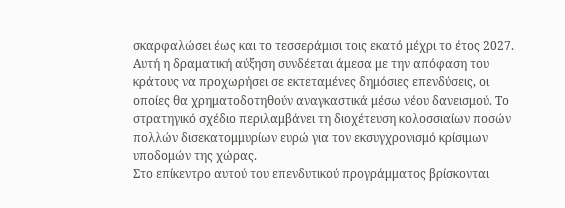σκαρφαλώσει έως και το τεσσεράμισι τοις εκατό μέχρι το έτος 2027. Αυτή η δραματική αύξηση συνδέεται άμεσα με την απόφαση του κράτους να προχωρήσει σε εκτεταμένες δημόσιες επενδύσεις, οι οποίες θα χρηματοδοτηθούν αναγκαστικά μέσω νέου δανεισμού. Το στρατηγικό σχέδιο περιλαμβάνει τη διοχέτευση κολοσσιαίων ποσών πολλών δισεκατομμυρίων ευρώ για τον εκσυγχρονισμό κρίσιμων υποδομών της χώρας.
Στο επίκεντρο αυτού του επενδυτικού προγράμματος βρίσκονται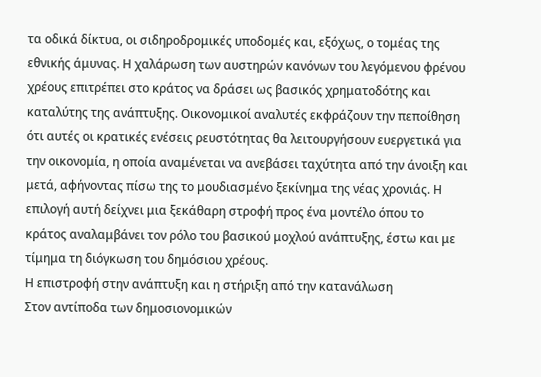τα οδικά δίκτυα, οι σιδηροδρομικές υποδομές και, εξόχως, ο τομέας της εθνικής άμυνας. Η χαλάρωση των αυστηρών κανόνων του λεγόμενου φρένου χρέους επιτρέπει στο κράτος να δράσει ως βασικός χρηματοδότης και καταλύτης της ανάπτυξης. Οικονομικοί αναλυτές εκφράζουν την πεποίθηση ότι αυτές οι κρατικές ενέσεις ρευστότητας θα λειτουργήσουν ευεργετικά για την οικονομία, η οποία αναμένεται να ανεβάσει ταχύτητα από την άνοιξη και μετά, αφήνοντας πίσω της το μουδιασμένο ξεκίνημα της νέας χρονιάς. Η επιλογή αυτή δείχνει μια ξεκάθαρη στροφή προς ένα μοντέλο όπου το κράτος αναλαμβάνει τον ρόλο του βασικού μοχλού ανάπτυξης, έστω και με τίμημα τη διόγκωση του δημόσιου χρέους.
Η επιστροφή στην ανάπτυξη και η στήριξη από την κατανάλωση
Στον αντίποδα των δημοσιονομικών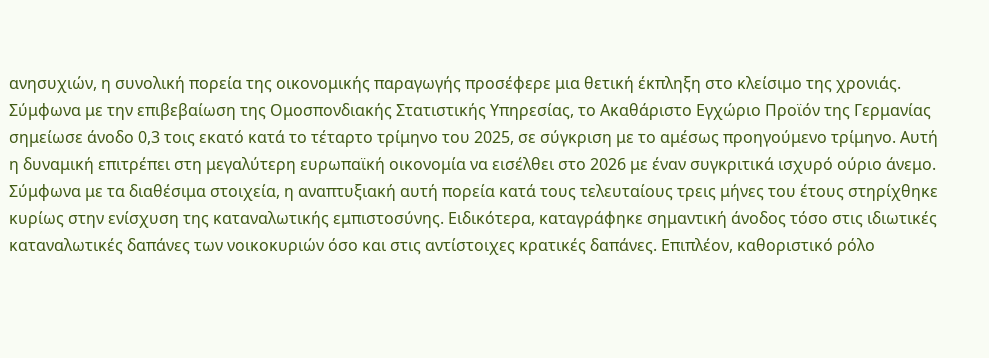ανησυχιών, η συνολική πορεία της οικονομικής παραγωγής προσέφερε μια θετική έκπληξη στο κλείσιμο της χρονιάς. Σύμφωνα με την επιβεβαίωση της Ομοσπονδιακής Στατιστικής Υπηρεσίας, το Ακαθάριστο Εγχώριο Προϊόν της Γερμανίας σημείωσε άνοδο 0,3 τοις εκατό κατά το τέταρτο τρίμηνο του 2025, σε σύγκριση με το αμέσως προηγούμενο τρίμηνο. Αυτή η δυναμική επιτρέπει στη μεγαλύτερη ευρωπαϊκή οικονομία να εισέλθει στο 2026 με έναν συγκριτικά ισχυρό ούριο άνεμο.
Σύμφωνα με τα διαθέσιμα στοιχεία, η αναπτυξιακή αυτή πορεία κατά τους τελευταίους τρεις μήνες του έτους στηρίχθηκε κυρίως στην ενίσχυση της καταναλωτικής εμπιστοσύνης. Ειδικότερα, καταγράφηκε σημαντική άνοδος τόσο στις ιδιωτικές καταναλωτικές δαπάνες των νοικοκυριών όσο και στις αντίστοιχες κρατικές δαπάνες. Επιπλέον, καθοριστικό ρόλο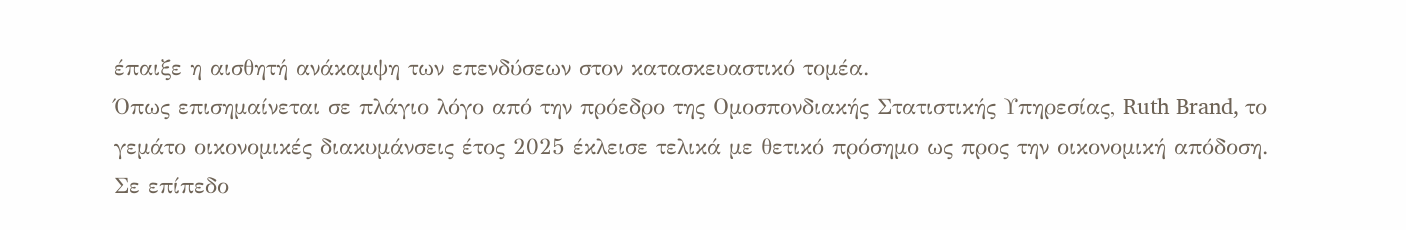έπαιξε η αισθητή ανάκαμψη των επενδύσεων στον κατασκευαστικό τομέα.
Όπως επισημαίνεται σε πλάγιο λόγο από την πρόεδρο της Ομοσπονδιακής Στατιστικής Υπηρεσίας, Ruth Brand, το γεμάτο οικονομικές διακυμάνσεις έτος 2025 έκλεισε τελικά με θετικό πρόσημο ως προς την οικονομική απόδοση. Σε επίπεδο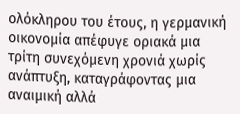ολόκληρου του έτους, η γερμανική οικονομία απέφυγε οριακά μια τρίτη συνεχόμενη χρονιά χωρίς ανάπτυξη, καταγράφοντας μια αναιμική αλλά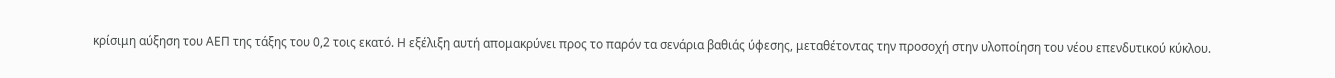κρίσιμη αύξηση του ΑΕΠ της τάξης του 0,2 τοις εκατό. Η εξέλιξη αυτή απομακρύνει προς το παρόν τα σενάρια βαθιάς ύφεσης, μεταθέτοντας την προσοχή στην υλοποίηση του νέου επενδυτικού κύκλου.